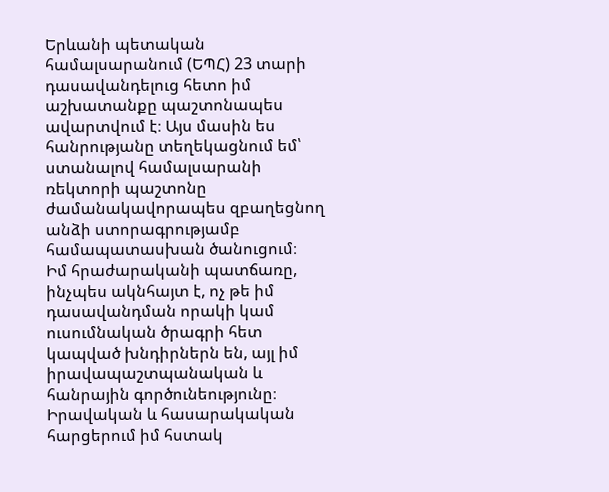Երևանի պետական համալսարանում (ԵՊՀ) 23 տարի դասավանդելուց հետո իմ աշխատանքը պաշտոնապես ավարտվում է։ Այս մասին ես հանրությանը տեղեկացնում եմ՝ ստանալով համալսարանի ռեկտորի պաշտոնը ժամանակավորապես զբաղեցնող անձի ստորագրությամբ համապատասխան ծանուցում։
Իմ հրաժարականի պատճառը, ինչպես ակնհայտ է, ոչ թե իմ դասավանդման որակի կամ ուսումնական ծրագրի հետ կապված խնդիրներն են, այլ իմ իրավապաշտպանական և հանրային գործունեությունը։ Իրավական և հասարակական հարցերում իմ հստակ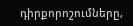դիրքորոշումները,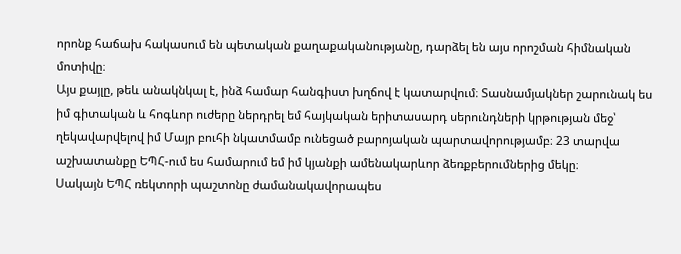որոնք հաճախ հակասում են պետական քաղաքականությանը, դարձել են այս որոշման հիմնական մոտիվը։
Այս քայլը, թեև անակնկալ է, ինձ համար հանգիստ խղճով է կատարվում։ Տասնամյակներ շարունակ ես իմ գիտական և հոգևոր ուժերը ներդրել եմ հայկական երիտասարդ սերունդների կրթության մեջ՝ ղեկավարվելով իմ Մայր բուհի նկատմամբ ունեցած բարոյական պարտավորությամբ։ 23 տարվա աշխատանքը ԵՊՀ-ում ես համարում եմ իմ կյանքի ամենակարևոր ձեռքբերումներից մեկը։
Սակայն ԵՊՀ ռեկտորի պաշտոնը ժամանակավորապես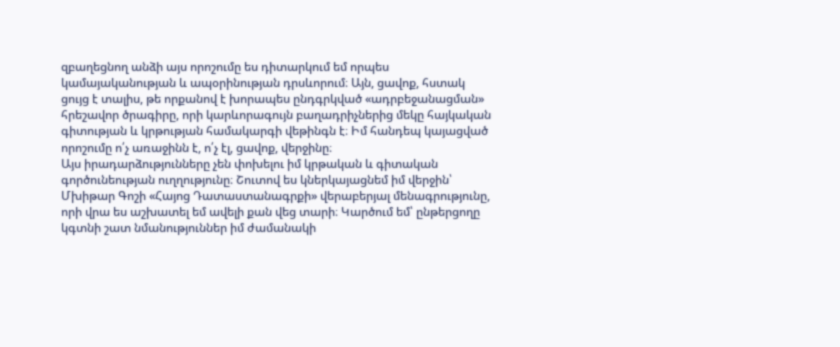զբաղեցնող անձի այս որոշումը ես դիտարկում եմ որպես կամայականության և ապօրինության դրսևորում։ Այն, ցավոք, հստակ ցույց է տալիս, թե որքանով է խորապես ընդգրկված «ադրբեջանացման» հրեշավոր ծրագիրը, որի կարևորագույն բաղադրիչներից մեկը հայկական գիտության և կրթության համակարգի վեթինգն է։ Իմ հանդեպ կայացված որոշումը ո՛չ առաջինն է, ո՛չ էլ, ցավոք, վերջինը։
Այս իրադարձությունները չեն փոխելու իմ կրթական և գիտական գործունեության ուղղությունը։ Շուտով ես կներկայացնեմ իմ վերջին՝ Մխիթար Գոշի «Հայոց Դատաստանագրքի» վերաբերյալ մենագրությունը, որի վրա ես աշխատել եմ ավելի քան վեց տարի։ Կարծում եմ՝ ընթերցողը կգտնի շատ նմանություններ իմ ժամանակի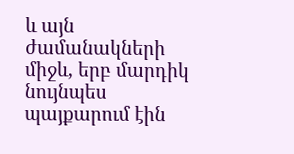և այն ժամանակների միջև, երբ մարդիկ նույնպես պայքարում էին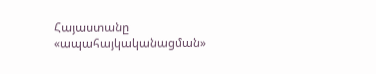Հայաստանը «ապահայկականացման»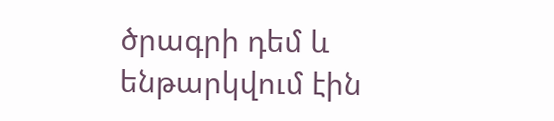ծրագրի դեմ և ենթարկվում էին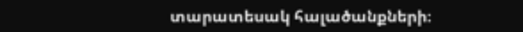տարատեսակ հալածանքների։